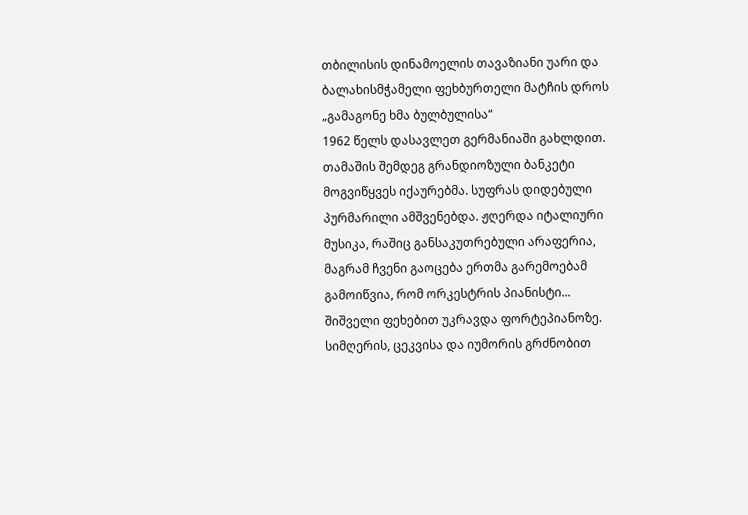თბილისის დინამოელის თავაზიანი უარი და ბალახისმჭამელი ფეხბურთელი მატჩის დროს
„გამაგონე ხმა ბულბულისა“
1962 წელს დასავლეთ გერმანიაში გახლდით. თამაშის შემდეგ გრანდიოზული ბანკეტი მოგვიწყვეს იქაურებმა. სუფრას დიდებული პურმარილი ამშვენებდა. ჟღერდა იტალიური მუსიკა, რაშიც განსაკუთრებული არაფერია, მაგრამ ჩვენი გაოცება ერთმა გარემოებამ გამოიწვია, რომ ორკესტრის პიანისტი... შიშველი ფეხებით უკრავდა ფორტეპიანოზე.
სიმღერის, ცეკვისა და იუმორის გრძნობით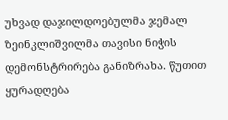უხვად დაჯილდოებულმა ჯემალ ზეინკლიშვილმა თავისი ნიჭის დემონსტრირება განიზრახა. წუთით ყურადღება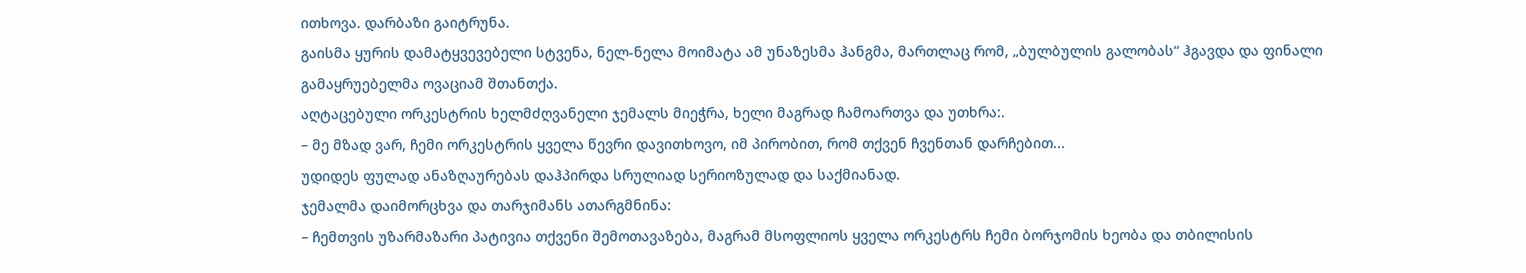ითხოვა. დარბაზი გაიტრუნა.
გაისმა ყურის დამატყვევებელი სტვენა, ნელ-ნელა მოიმატა ამ უნაზესმა ჰანგმა, მართლაც რომ, „ბულბულის გალობას“ ჰგავდა და ფინალი გამაყრუებელმა ოვაციამ შთანთქა.
აღტაცებული ორკესტრის ხელმძღვანელი ჯემალს მიეჭრა, ხელი მაგრად ჩამოართვა და უთხრა:.
– მე მზად ვარ, ჩემი ორკესტრის ყველა წევრი დავითხოვო, იმ პირობით, რომ თქვენ ჩვენთან დარჩებით...
უდიდეს ფულად ანაზღაურებას დაჰპირდა სრულიად სერიოზულად და საქმიანად.
ჯემალმა დაიმორცხვა და თარჯიმანს ათარგმნინა:
– ჩემთვის უზარმაზარი პატივია თქვენი შემოთავაზება, მაგრამ მსოფლიოს ყველა ორკესტრს ჩემი ბორჯომის ხეობა და თბილისის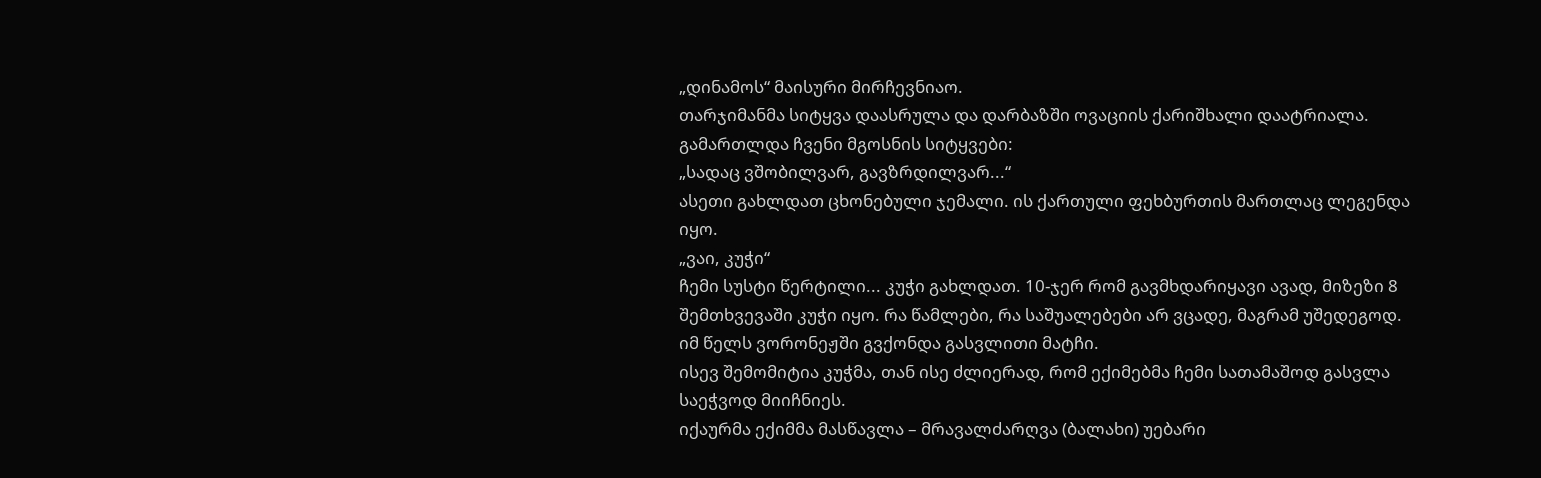„დინამოს“ მაისური მირჩევნიაო.
თარჯიმანმა სიტყვა დაასრულა და დარბაზში ოვაციის ქარიშხალი დაატრიალა.
გამართლდა ჩვენი მგოსნის სიტყვები:
„სადაც ვშობილვარ, გავზრდილვარ...“
ასეთი გახლდათ ცხონებული ჯემალი. ის ქართული ფეხბურთის მართლაც ლეგენდა იყო.
„ვაი, კუჭი“
ჩემი სუსტი წერტილი... კუჭი გახლდათ. 10-ჯერ რომ გავმხდარიყავი ავად, მიზეზი 8 შემთხვევაში კუჭი იყო. რა წამლები, რა საშუალებები არ ვცადე, მაგრამ უშედეგოდ.
იმ წელს ვორონეჟში გვქონდა გასვლითი მატჩი.
ისევ შემომიტია კუჭმა, თან ისე ძლიერად, რომ ექიმებმა ჩემი სათამაშოდ გასვლა საეჭვოდ მიიჩნიეს.
იქაურმა ექიმმა მასწავლა – მრავალძარღვა (ბალახი) უებარი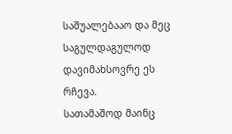საშუალებააო და მეც საგულდაგულოდ დავიმახსოვრე ეს რჩევა.
სათამაშოდ მაინც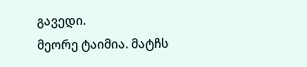გავედი.
მეორე ტაიმია. მატჩს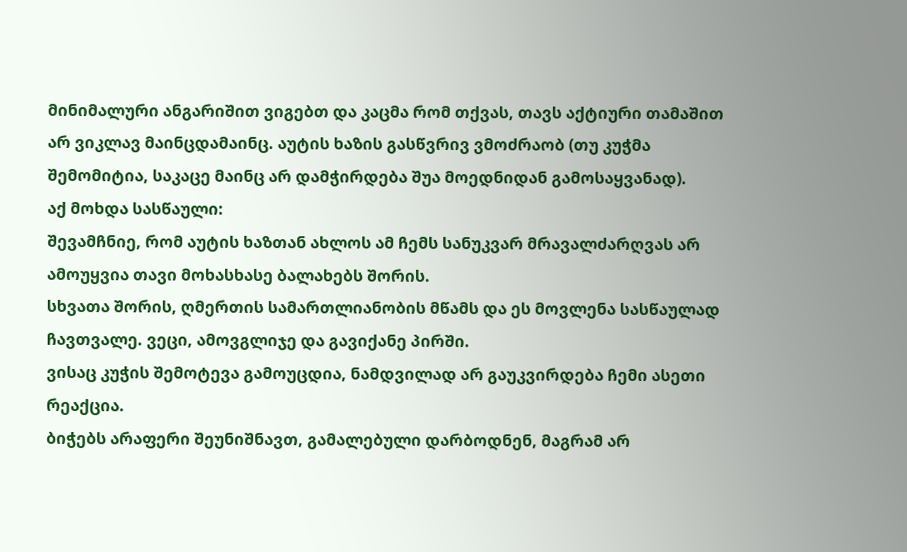მინიმალური ანგარიშით ვიგებთ და კაცმა რომ თქვას, თავს აქტიური თამაშით არ ვიკლავ მაინცდამაინც. აუტის ხაზის გასწვრივ ვმოძრაობ (თუ კუჭმა შემომიტია, საკაცე მაინც არ დამჭირდება შუა მოედნიდან გამოსაყვანად).
აქ მოხდა სასწაული:
შევამჩნიე, რომ აუტის ხაზთან ახლოს ამ ჩემს სანუკვარ მრავალძარღვას არ ამოუყვია თავი მოხასხასე ბალახებს შორის.
სხვათა შორის, ღმერთის სამართლიანობის მწამს და ეს მოვლენა სასწაულად ჩავთვალე. ვეცი, ამოვგლიჯე და გავიქანე პირში.
ვისაც კუჭის შემოტევა გამოუცდია, ნამდვილად არ გაუკვირდება ჩემი ასეთი რეაქცია.
ბიჭებს არაფერი შეუნიშნავთ, გამალებული დარბოდნენ, მაგრამ არ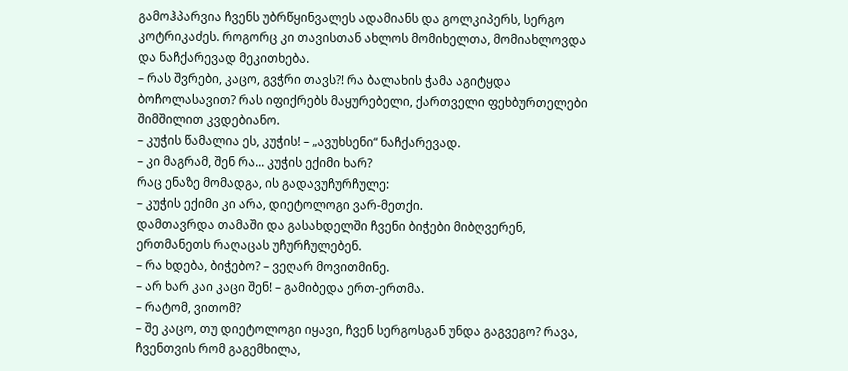გამოჰპარვია ჩვენს უბრწყინვალეს ადამიანს და გოლკიპერს, სერგო კოტრიკაძეს. როგორც კი თავისთან ახლოს მომიხელთა, მომიახლოვდა და ნაჩქარევად მეკითხება.
– რას შვრები, კაცო, გვჭრი თავს?! რა ბალახის ჭამა აგიტყდა ბოჩოლასავით? რას იფიქრებს მაყურებელი, ქართველი ფეხბურთელები შიმშილით კვდებიანო.
– კუჭის წამალია ეს, კუჭის! – „ავუხსენი“ ნაჩქარევად.
– კი მაგრამ, შენ რა... კუჭის ექიმი ხარ?
რაც ენაზე მომადგა, ის გადავუჩურჩულე:
– კუჭის ექიმი კი არა, დიეტოლოგი ვარ-მეთქი.
დამთავრდა თამაში და გასახდელში ჩვენი ბიჭები მიბღვერენ, ერთმანეთს რაღაცას უჩურჩულებენ.
– რა ხდება, ბიჭებო? – ვეღარ მოვითმინე.
– არ ხარ კაი კაცი შენ! – გამიბედა ერთ-ერთმა.
– რატომ, ვითომ?
– შე კაცო, თუ დიეტოლოგი იყავი, ჩვენ სერგოსგან უნდა გაგვეგო? რავა, ჩვენთვის რომ გაგემხილა,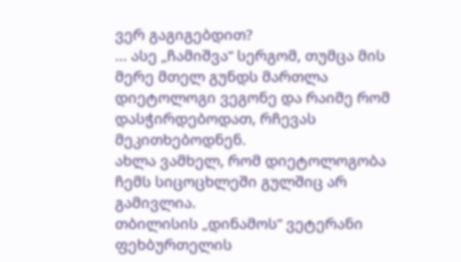ვერ გაგიგებდით?
... ასე „ჩამიშვა“ სერგომ, თუმცა მის მერე მთელ გუნდს მართლა დიეტოლოგი ვეგონე და რაიმე რომ დასჭირდებოდათ, რჩევას მეკითხებოდნენ.
ახლა ვამხელ, რომ დიეტოლოგობა ჩემს სიცოცხლეში გულშიც არ გამივლია.
თბილისის „დინამოს“ ვეტერანი ფეხბურთელის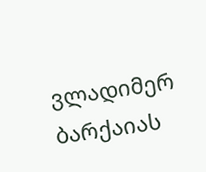ვლადიმერ ბარქაიას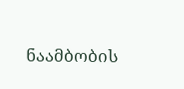ნაამბობის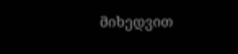მიხედვით